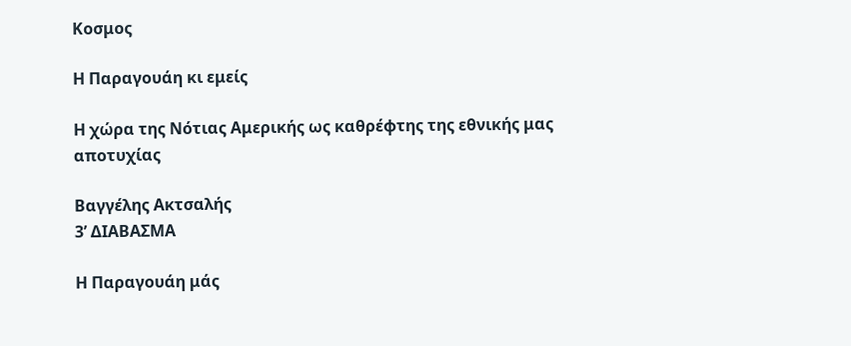Κοσμος

Η Παραγουάη κι εμείς

Η χώρα της Νότιας Αμερικής ως καθρέφτης της εθνικής μας αποτυχίας

Βαγγέλης Ακτσαλής
3’ ΔΙΑΒΑΣΜΑ

Η Παραγουάη μάς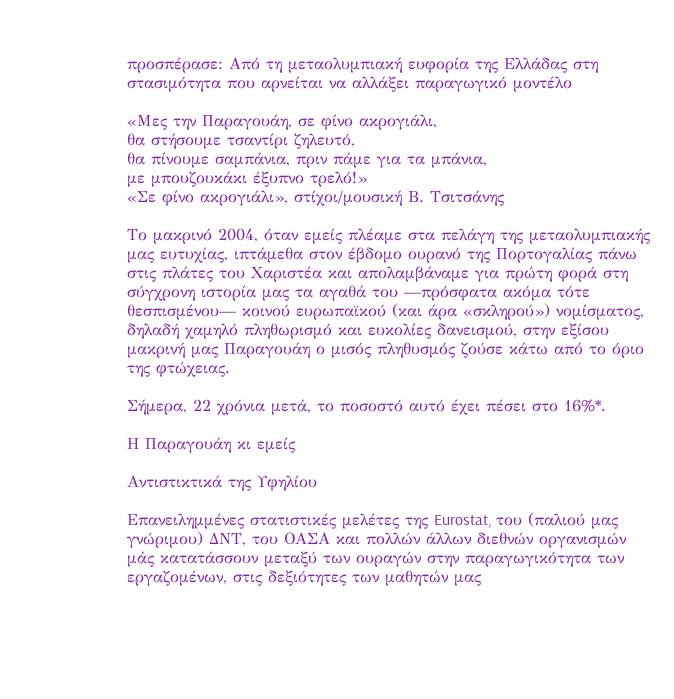προσπέρασε: Από τη μεταολυμπιακή ευφορία της Ελλάδας στη στασιμότητα που αρνείται να αλλάξει παραγωγικό μοντέλο

«Μες την Παραγουάη, σε φίνο ακρογιάλι,
θα στήσουμε τσαντίρι ζηλευτό,
θα πίνουμε σαμπάνια, πριν πάμε για τα μπάνια,
με μπουζουκάκι έξυπνο τρελό!»
«Σε φίνο ακρογιάλι», στίχοι/μουσική Β. Τσιτσάνης

Το μακρινό 2004, όταν εμείς πλέαμε στα πελάγη της μεταολυμπιακής μας ευτυχίας, ιπτάμεθα στον έβδομο ουρανό της Πορτογαλίας πάνω στις πλάτες του Χαριστέα και απολαμβάναμε για πρώτη φορά στη σύγχρονη ιστορία μας τα αγαθά του —πρόσφατα ακόμα τότε θεσπισμένου— κοινού ευρωπαϊκού (και άρα «σκληρού») νομίσματος, δηλαδή χαμηλό πληθωρισμό και ευκολίες δανεισμού, στην εξίσου μακρινή μας Παραγουάη ο μισός πληθυσμός ζούσε κάτω από το όριο της φτώχειας.

Σήμερα, 22 χρόνια μετά, το ποσοστό αυτό έχει πέσει στο 16%*.

Η Παραγουάη κι εμείς

Αντιστικτικά της Υφηλίου

Επανειλημμένες στατιστικές μελέτες της Eurostat, του (παλιού μας γνώριμου) ΔΝΤ, του ΟΑΣΑ και πολλών άλλων διεθνών οργανισμών μάς κατατάσσουν μεταξύ των ουραγών στην παραγωγικότητα των εργαζομένων, στις δεξιότητες των μαθητών μας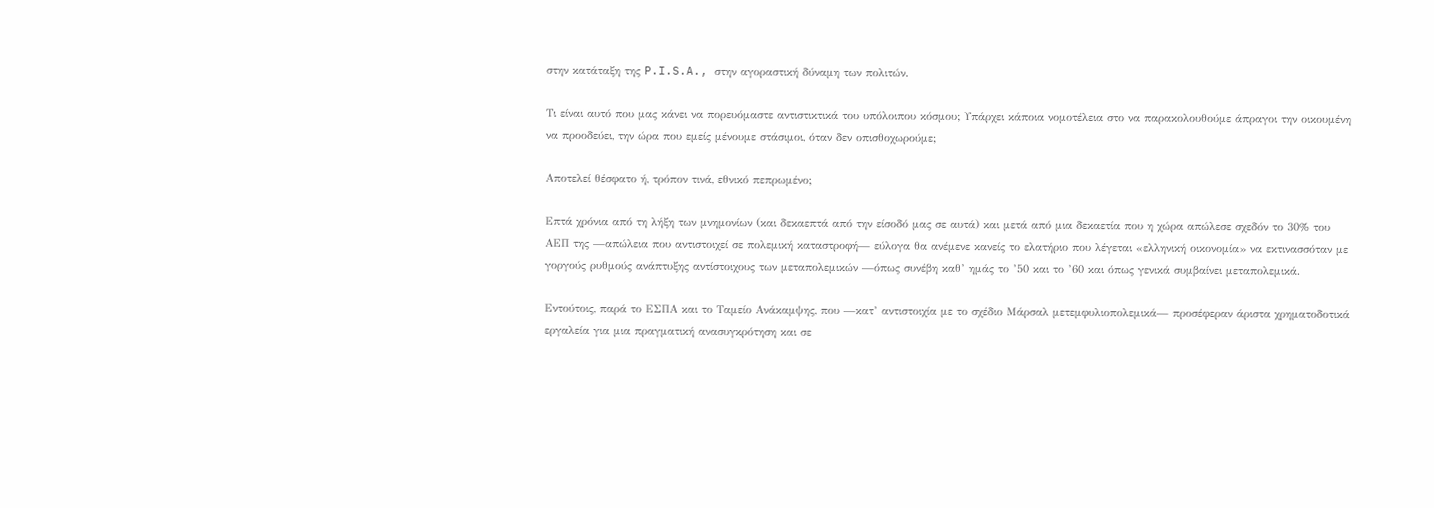στην κατάταξη της P.I.S.A., στην αγοραστική δύναμη των πολιτών.

Τι είναι αυτό που μας κάνει να πορευόμαστε αντιστικτικά του υπόλοιπου κόσμου; Υπάρχει κάποια νομοτέλεια στο να παρακολουθούμε άπραγοι την οικουμένη να προοδεύει, την ώρα που εμείς μένουμε στάσιμοι, όταν δεν οπισθοχωρούμε;

Αποτελεί θέσφατο ή, τρόπον τινά, εθνικό πεπρωμένο;

Επτά χρόνια από τη λήξη των μνημονίων (και δεκαεπτά από την είσοδό μας σε αυτά) και μετά από μια δεκαετία που η χώρα απώλεσε σχεδόν το 30% του ΑΕΠ της —απώλεια που αντιστοιχεί σε πολεμική καταστροφή— εύλογα θα ανέμενε κανείς το ελατήριο που λέγεται «ελληνική οικονομία» να εκτινασσόταν με γοργούς ρυθμούς ανάπτυξης αντίστοιχους των μεταπολεμικών —όπως συνέβη καθ’ ημάς το ’50 και το ’60 και όπως γενικά συμβαίνει μεταπολεμικά.

Εντούτοις, παρά το ΕΣΠΑ και το Ταμείο Ανάκαμψης, που —κατ’ αντιστοιχία με το σχέδιο Μάρσαλ μετεμφυλιοπολεμικά— προσέφεραν άριστα χρηματοδοτικά εργαλεία για μια πραγματική ανασυγκρότηση και σε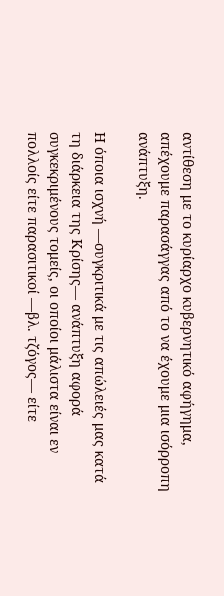αντίθεση με το κυρίαρχο κυβερνητικό αφήγημα, απέχουμε παρασάγγας από το να έχουμε μια ισόρροπη ανάπτυξη.

Η όποια ισχνή —συγκριτικά με τις απώλειές μας κατά τη διάρκεια της Κρίσης— ανάπτυξη αφορά συγκεκριμένους τομείς, οι οποίοι μάλιστα είναι εν πολλοίς είτε παρασιτικοί —βλ. τζόγος— είτε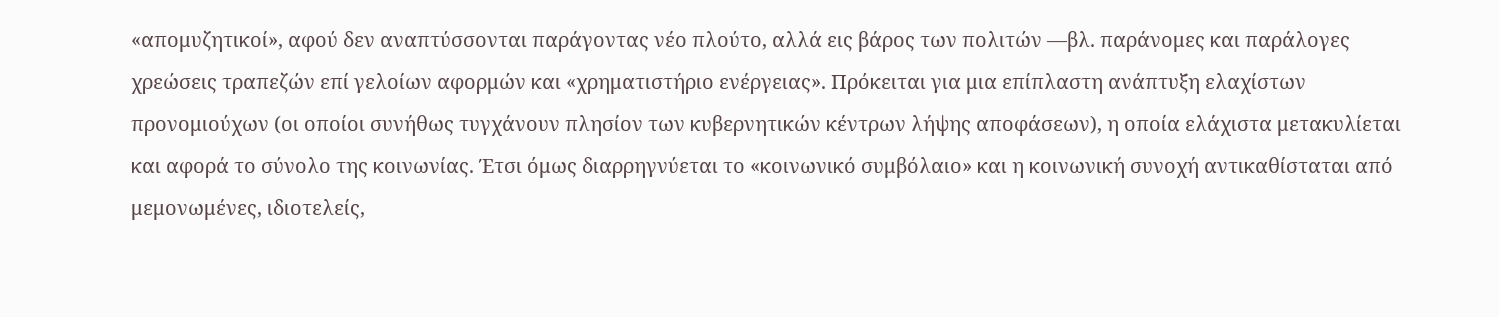«απομυζητικοί», αφού δεν αναπτύσσονται παράγοντας νέο πλούτο, αλλά εις βάρος των πολιτών —βλ. παράνομες και παράλογες χρεώσεις τραπεζών επί γελοίων αφορμών και «χρηματιστήριο ενέργειας». Πρόκειται για μια επίπλαστη ανάπτυξη ελαχίστων προνομιούχων (οι οποίοι συνήθως τυγχάνουν πλησίον των κυβερνητικών κέντρων λήψης αποφάσεων), η οποία ελάχιστα μετακυλίεται και αφορά το σύνολο της κοινωνίας. Έτσι όμως διαρρηγνύεται το «κοινωνικό συμβόλαιο» και η κοινωνική συνοχή αντικαθίσταται από μεμονωμένες, ιδιοτελείς,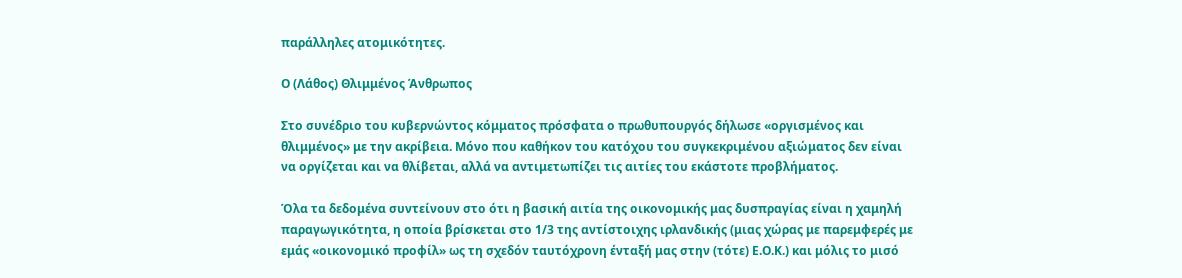παράλληλες ατομικότητες.

Ο (Λάθος) Θλιμμένος Άνθρωπος

Στο συνέδριο του κυβερνώντος κόμματος πρόσφατα ο πρωθυπουργός δήλωσε «οργισμένος και θλιμμένος» με την ακρίβεια. Μόνο που καθήκον του κατόχου του συγκεκριμένου αξιώματος δεν είναι να οργίζεται και να θλίβεται, αλλά να αντιμετωπίζει τις αιτίες του εκάστοτε προβλήματος.

Όλα τα δεδομένα συντείνουν στο ότι η βασική αιτία της οικονομικής μας δυσπραγίας είναι η χαμηλή παραγωγικότητα, η οποία βρίσκεται στο 1/3 της αντίστοιχης ιρλανδικής (μιας χώρας με παρεμφερές με εμάς «οικονομικό προφίλ» ως τη σχεδόν ταυτόχρονη ένταξή μας στην (τότε) Ε.Ο.Κ.) και μόλις το μισό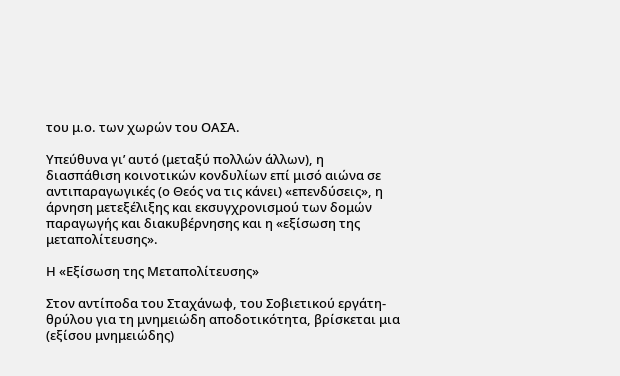του μ.ο. των χωρών του ΟΑΣΑ.

Υπεύθυνα γι’ αυτό (μεταξύ πολλών άλλων), η διασπάθιση κοινοτικών κονδυλίων επί μισό αιώνα σε αντιπαραγωγικές (ο Θεός να τις κάνει) «επενδύσεις», η άρνηση μετεξέλιξης και εκσυγχρονισμού των δομών παραγωγής και διακυβέρνησης και η «εξίσωση της μεταπολίτευσης».

Η «Εξίσωση της Μεταπολίτευσης»

Στον αντίποδα του Σταχάνωφ, του Σοβιετικού εργάτη-θρύλου για τη μνημειώδη αποδοτικότητα, βρίσκεται μια (εξίσου μνημειώδης)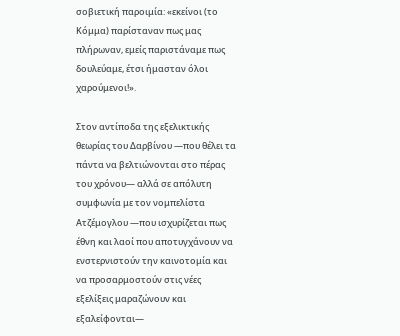σοβιετική παροιμία: «εκείνοι (το Κόμμα) παρίσταναν πως μας πλήρωναν, εμείς παριστάναμε πως δουλεύαμε, έτσι ήμασταν όλοι χαρούμενοι!».

Στον αντίποδα της εξελικτικής θεωρίας του Δαρβίνου —που θέλει τα πάντα να βελτιώνονται στο πέρας του χρόνου— αλλά σε απόλυτη συμφωνία με τον νομπελίστα Ατζέμογλου —που ισχυρίζεται πως έθνη και λαοί που αποτυγχάνουν να ενστερνιστούν την καινοτομία και να προσαρμοστούν στις νέες εξελίξεις μαραζώνουν και εξαλείφονται—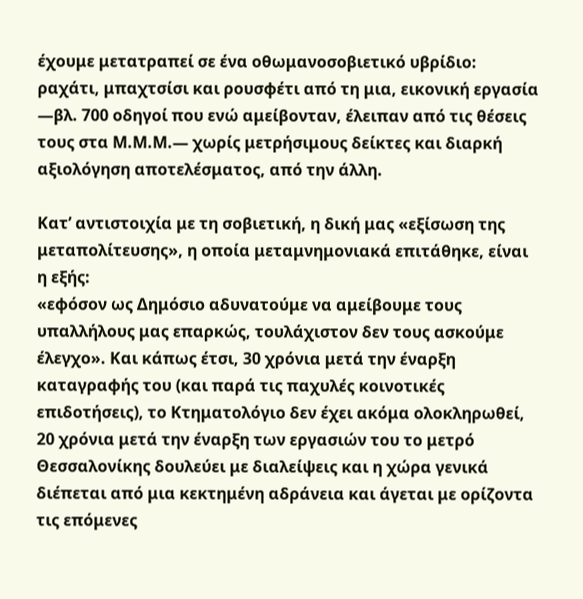έχουμε μετατραπεί σε ένα οθωμανοσοβιετικό υβρίδιο: ραχάτι, μπαχτσίσι και ρουσφέτι από τη μια, εικονική εργασία —βλ. 700 οδηγοί που ενώ αμείβονταν, έλειπαν από τις θέσεις τους στα Μ.Μ.Μ.— χωρίς μετρήσιμους δείκτες και διαρκή αξιολόγηση αποτελέσματος, από την άλλη.

Κατ’ αντιστοιχία με τη σοβιετική, η δική μας «εξίσωση της μεταπολίτευσης», η οποία μεταμνημονιακά επιτάθηκε, είναι η εξής:
«εφόσον ως Δημόσιο αδυνατούμε να αμείβουμε τους υπαλλήλους μας επαρκώς, τουλάχιστον δεν τους ασκούμε έλεγχο». Και κάπως έτσι, 30 χρόνια μετά την έναρξη καταγραφής του (και παρά τις παχυλές κοινοτικές επιδοτήσεις), το Κτηματολόγιο δεν έχει ακόμα ολοκληρωθεί, 20 χρόνια μετά την έναρξη των εργασιών του το μετρό Θεσσαλονίκης δουλεύει με διαλείψεις και η χώρα γενικά διέπεται από μια κεκτημένη αδράνεια και άγεται με ορίζοντα τις επόμενες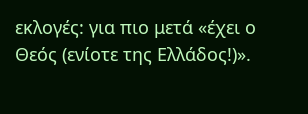εκλογές: για πιο μετά «έχει ο Θεός (ενίοτε της Ελλάδος!)».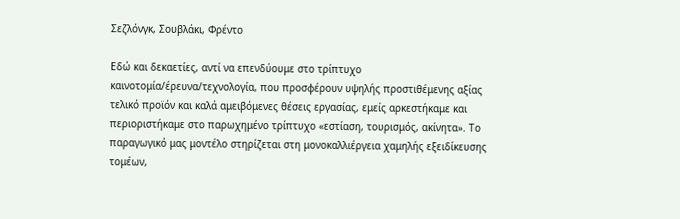Σεζλόνγκ, Σουβλάκι, Φρέντο

Εδώ και δεκαετίες, αντί να επενδύουμε στο τρίπτυχο καινοτομία/έρευνα/τεχνολογία, που προσφέρουν υψηλής προστιθέμενης αξίας τελικό προϊόν και καλά αμειβόμενες θέσεις εργασίας, εμείς αρκεστήκαμε και περιοριστήκαμε στο παρωχημένο τρίπτυχο «εστίαση, τουρισμός, ακίνητα». Το παραγωγικό μας μοντέλο στηρίζεται στη μονοκαλλιέργεια χαμηλής εξειδίκευσης τομέων,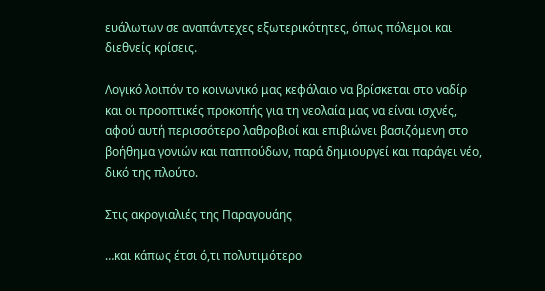ευάλωτων σε αναπάντεχες εξωτερικότητες, όπως πόλεμοι και διεθνείς κρίσεις.

Λογικό λοιπόν το κοινωνικό μας κεφάλαιο να βρίσκεται στο ναδίρ και οι προοπτικές προκοπής για τη νεολαία μας να είναι ισχνές, αφού αυτή περισσότερο λαθροβιοί και επιβιώνει βασιζόμενη στο βοήθημα γονιών και παππούδων, παρά δημιουργεί και παράγει νέο, δικό της πλούτο.

Στις ακρογιαλιές της Παραγουάης

…και κάπως έτσι ό,τι πολυτιμότερο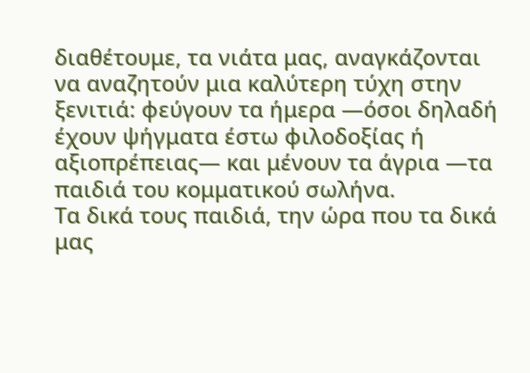διαθέτουμε, τα νιάτα μας, αναγκάζονται να αναζητούν μια καλύτερη τύχη στην ξενιτιά: φεύγουν τα ήμερα —όσοι δηλαδή έχουν ψήγματα έστω φιλοδοξίας ή αξιοπρέπειας— και μένουν τα άγρια —τα παιδιά του κομματικού σωλήνα.
Τα δικά τους παιδιά, την ώρα που τα δικά μας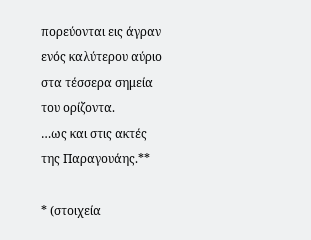πορεύονται εις άγραν ενός καλύτερου αύριο στα τέσσερα σημεία του ορίζοντα.
…ως και στις ακτές της Παραγουάης.**

* (στοιχεία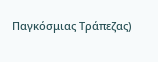Παγκόσμιας Τράπεζας)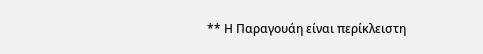** Η Παραγουάη είναι περίκλειστη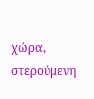χώρα, στερούμενη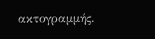ακτογραμμής.